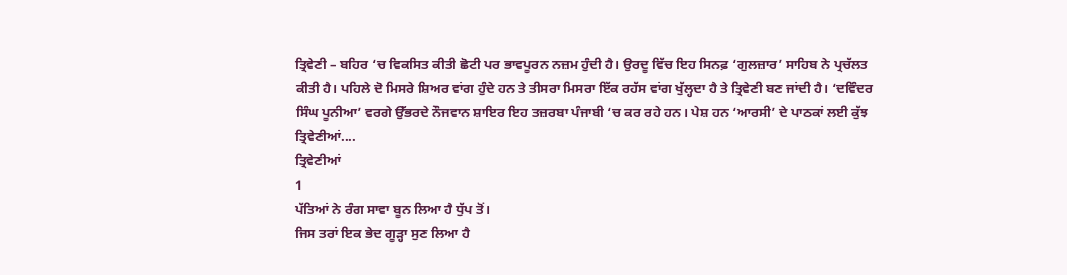ਤ੍ਰਿਵੇਣੀ – ਬਹਿਰ ‘ਚ ਵਿਕਸਿਤ ਕੀਤੀ ਛੋਟੀ ਪਰ ਭਾਵਪੂਰਨ ਨਜ਼ਮ ਹੁੰਦੀ ਹੈ। ਉਰਦੂ ਵਿੱਚ ਇਹ ਸਿਨਫ਼ ‘ਗੁਲਜ਼ਾਰ’ ਸਾਹਿਬ ਨੇ ਪ੍ਰਚੱਲਤ ਕੀਤੀ ਹੈ। ਪਹਿਲੇ ਦੋ ਮਿਸਰੇ ਸ਼ਿਅਰ ਵਾਂਗ ਹੁੰਦੇ ਹਨ ਤੇ ਤੀਸਰਾ ਮਿਸਰਾ ਇੱਕ ਰਹੱਸ ਵਾਂਗ ਖੁੱਲ੍ਹਦਾ ਹੈ ਤੇ ਤ੍ਰਿਵੇਣੀ ਬਣ ਜਾਂਦੀ ਹੈ। ‘ਦਵਿੰਦਰ ਸਿੰਘ ਪੂਨੀਆ’ ਵਰਗੇ ਉੱਭਰਦੇ ਨੌਜਵਾਨ ਸ਼ਾਇਰ ਇਹ ਤਜ਼ਰਬਾ ਪੰਜਾਬੀ ‘ਚ ਕਰ ਰਹੇ ਹਨ। ਪੇਸ਼ ਹਨ ‘ਆਰਸੀ’ ਦੇ ਪਾਠਕਾਂ ਲਈ ਕੁੱਝ ਤ੍ਰਿਵੇਣੀਆਂ....
ਤ੍ਰਿਵੇਣੀਆਂ
1
ਪੱਤਿਆਂ ਨੇ ਰੰਗ ਸਾਵਾ ਬੂਨ ਲਿਆ ਹੈ ਧੁੱਪ ਤੋਂ।
ਜਿਸ ਤਰਾਂ ਇਕ ਭੇਦ ਗੂੜ੍ਹਾ ਸੁਣ ਲਿਆ ਹੈ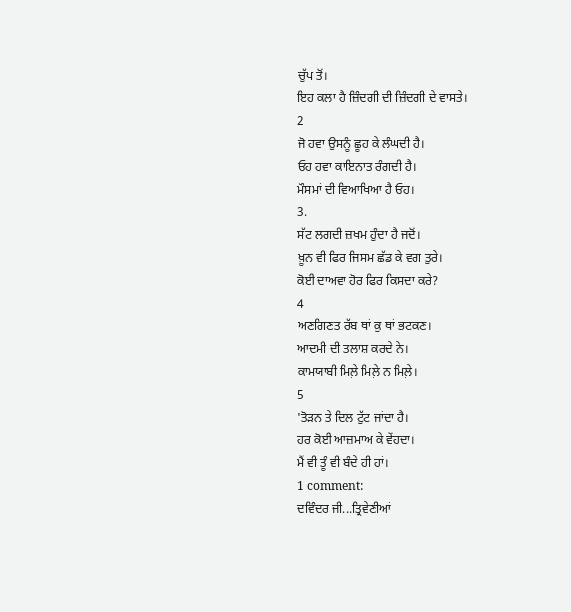ਚੁੱਪ ਤੋਂ।
ਇਹ ਕਲਾ ਹੈ ਜ਼ਿੰਦਗੀ ਦੀ ਜ਼ਿੰਦਗੀ ਦੇ ਵਾਸਤੇ।
2
ਜੋ ਹਵਾ ਉਸਨੂੰ ਛੂਹ ਕੇ ਲੰਘਦੀ ਹੈ।
ਓਹ ਹਵਾ ਕਾਇਨਾਤ ਰੰਗਦੀ ਹੈ।
ਮੌਸਮਾਂ ਦੀ ਵਿਆਖਿਆ ਹੈ ਓਹ।
3.
ਸੱਟ ਲਗਦੀ ਜ਼ਖਮ ਹੁੰਦਾ ਹੈ ਜਦੋਂ।
ਖ਼ੂਨ ਵੀ ਫਿਰ ਜਿਸਮ ਛੱਡ ਕੇ ਵਗ ਤੁਰੇ।
ਕੋਈ ਦਾਅਵਾ ਹੋਰ ਫਿਰ ਕਿਸਦਾ ਕਰੇ?
4
ਅਣਗਿਣਤ ਰੱਬ ਥਾਂ ਕੁ ਥਾਂ ਭਟਕਣ।
ਆਦਮੀ ਦੀ ਤਲਾਸ਼ ਕਰਦੇ ਨੇ।
ਕਾਮਯਾਬੀ ਮਿਲ਼ੇ ਮਿਲ਼ੇ ਨ ਮਿਲ਼ੇ।
5
'ਤੋਡ਼ਨ ਤੇ ਦਿਲ ਟੁੱਟ ਜਾਂਦਾ ਹੈ।
ਹਰ ਕੋਈ ਆਜ਼ਮਾਅ ਕੇ ਵੇਂਹਦਾ।
ਮੈਂ ਵੀ ਤੂੰ ਵੀ ਬੰਦੇ ਹੀ ਹਾਂ।
1 comment:
ਦਵਿੰਦਰ ਜੀ...ਤ੍ਰਿਵੇਣੀਆਂ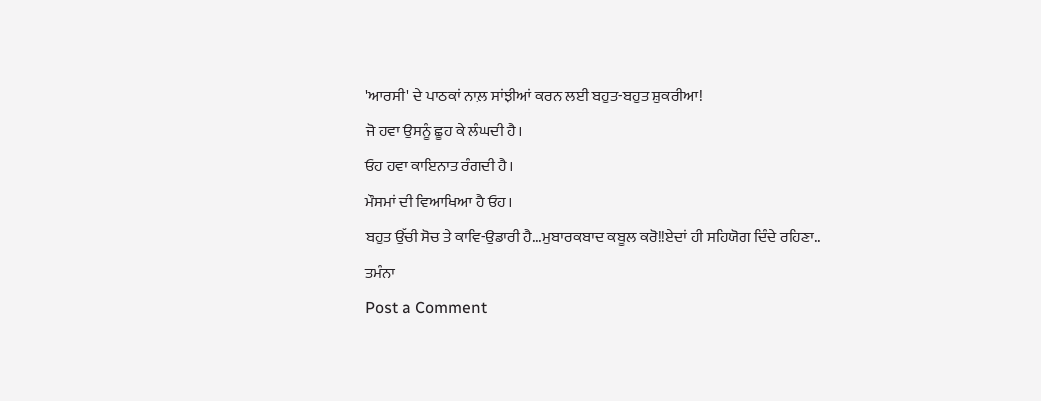'ਆਰਸੀ' ਦੇ ਪਾਠਕਾਂ ਨਾਲ਼ ਸਾਂਝੀਆਂ ਕਰਨ ਲਈ ਬਹੁਤ-ਬਹੁਤ ਸ਼ੁਕਰੀਆ!
ਜੋ ਹਵਾ ਉਸਨੂੰ ਛੂਹ ਕੇ ਲੰਘਦੀ ਹੈ।
ਓਹ ਹਵਾ ਕਾਇਨਾਤ ਰੰਗਦੀ ਹੈ।
ਮੌਸਮਾਂ ਦੀ ਵਿਆਖਿਆ ਹੈ ਓਹ।
ਬਹੁਤ ਉੱਚੀ ਸੋਚ ਤੇ ਕਾਵਿ-ਉਡਾਰੀ ਹੈ...ਮੁਬਾਰਕਬਾਦ ਕਬੂਲ ਕਰੋ!!ਏਦਾਂ ਹੀ ਸਹਿਯੋਗ ਦਿੰਦੇ ਰਹਿਣਾ..
ਤਮੰਨਾ
Post a Comment